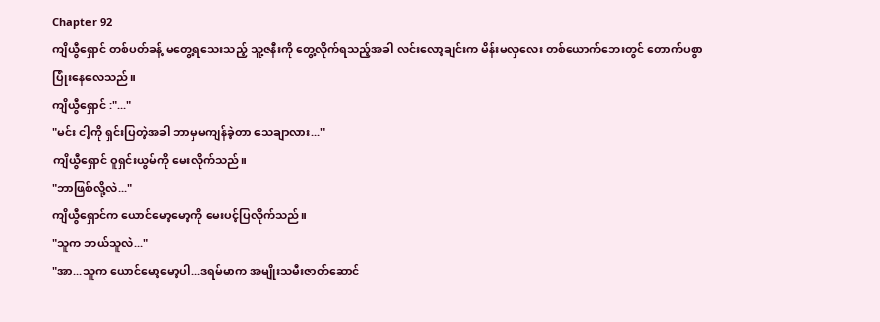Chapter 92
ကျိယွီရှောင် တစ်ပတ်ခန့် မတွေ့ရသေးသည့် သူ့ဇနီးကို တွေ့လိုက်ရသည့်အခါ လင်းလော့ချင်းက မိန်းမလှလေး တစ်ယောက်ဘေးတွင် တောက်ပစွာ ပြုံးနေလေသည်။
ကျိယွီရှောင် :"..."
"မင်း ငါ့ကို ရှင်းပြတဲ့အခါ ဘာမှမကျန်ခဲ့တာ သေချာလား..."
ကျိယွီရှောင် ဝူရှင်းယွမ်ကို မေးလိုက်သည်။
"ဘာဖြစ်လို့လဲ..."
ကျိယွီရှောင်က ယောင်မော့မော့ကို မေးပင့်ပြလိုက်သည်။
"သူက ဘယ်သူလဲ..."
"အာ...သူက ယောင်မော့မော့ပါ...ဒရမ်မာက အမျိုးသမီးဇာတ်ဆောင်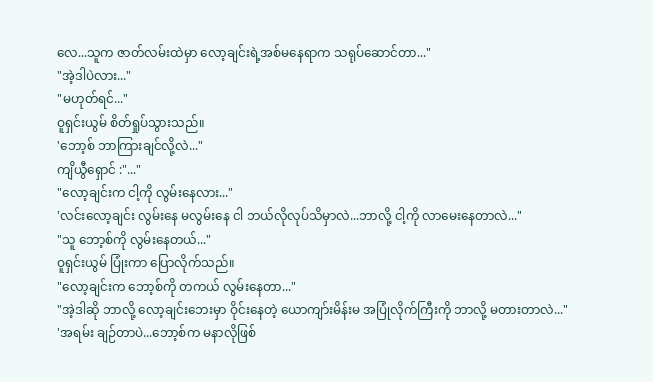လေ...သူက ဇာတ်လမ်းထဲမှာ လော့ချင်းရဲ့အစ်မနေရာက သရုပ်ဆောင်တာ..."
"အဲ့ဒါပဲလား..."
"မဟုတ်ရင်..."
ဝူရှင်းယွမ် စိတ်ရှုပ်သွားသည်။
'ဘော့စ် ဘာကြားချင်လို့လဲ..."
ကျိယွီရှောင် :"..."
"လော့ချင်းက ငါ့ကို လွမ်းနေလား..."
'လင်းလော့ချင်း လွမ်းနေ မလွမ်းနေ ငါ ဘယ်လိုလုပ်သိမှာလဲ...ဘာလို့ ငါ့ကို လာမေးနေတာလဲ..."
"သူ ဘော့စ်ကို လွမ်းနေတယ်..."
ဝူရှင်းယွမ် ပြုံးကာ ပြောလိုက်သည်။
"လော့ချင်းက ဘော့စ်ကို တကယ် လွမ်းနေတာ..."
"အဲ့ဒါဆို ဘာလို့ လော့ချင်းဘေးမှာ ဝိုင်းနေတဲ့ ယောကျာ်းမိန်းမ အပြုံလိုက်ကြီးကို ဘာလို့ မတားတာလဲ..."
'အရမ်း ချဉ်တာပဲ...ဘော့စ်က မနာလိုဖြစ်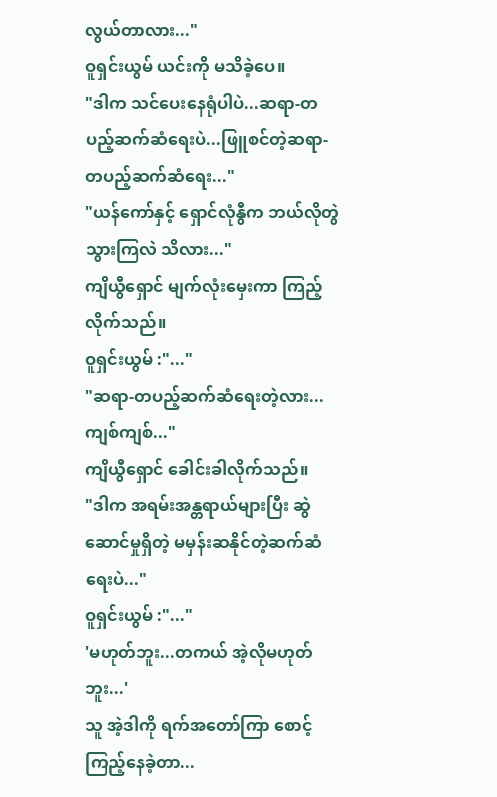လွယ်တာလား..."
ဝူရှင်းယွမ် ယင်းကို မသိခဲ့ပေ။
"ဒါက သင်ပေးနေရုံပါပဲ...ဆရာ-တပည့်ဆက်ဆံရေးပဲ...ဖြူစင်တဲ့ဆရာ-တပည့်ဆက်ဆံရေး..."
"ယန်ကော်နှင့် ရှောင်လုံနွီက ဘယ်လိုတွဲသွားကြလဲ သိလား..."
ကျိယွီရှောင် မျက်လုံးမှေးကာ ကြည့်လိုက်သည်။
ဝူရှင်းယွမ် :"..."
"ဆရာ-တပည့်ဆက်ဆံရေးတဲ့လား...ကျစ်ကျစ်..."
ကျိယွီရှောင် ခေါင်းခါလိုက်သည်။
"ဒါက အရမ်းအန္တရာယ်များပြီး ဆွဲဆောင်မှုရှိတဲ့ မမှန်းဆနိုင်တဲ့ဆက်ဆံရေးပဲ..."
ဝူရှင်းယွမ် :"..."
'မဟုတ်ဘူး...တကယ် အဲ့လိုမဟုတ်ဘူး...'
သူ အဲ့ဒါကို ရက်အတော်ကြာ စောင့်ကြည့်နေခဲ့တာ...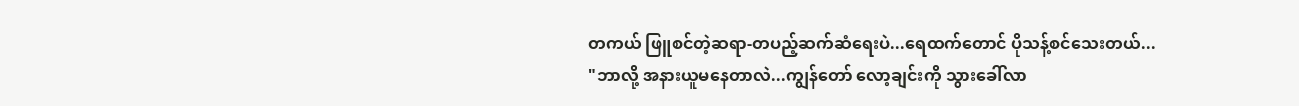တကယ် ဖြူစင်တဲ့ဆရာ-တပည့်ဆက်ဆံရေးပဲ...ရေထက်တောင် ပိုသန့်စင်သေးတယ်...
"ဘာလို့ အနားယူမနေတာလဲ...ကျွန်တော် လော့ချင်းကို သွားခေါ်လာ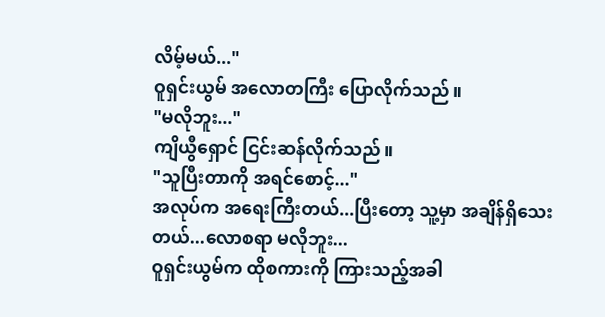လိမ့်မယ်..."
ဝူရှင်းယွမ် အလောတကြီး ပြောလိုက်သည်။
"မလိုဘူး..."
ကျိယွီရှောင် ငြင်းဆန်လိုက်သည်။
"သူပြီးတာကို အရင်စောင့်..."
အလုပ်က အရေးကြီးတယ်...ပြီးတော့ သူ့မှာ အချိန်ရှိသေးတယ်...လောစရာ မလိုဘူး...
ဝူရှင်းယွမ်က ထိုစကားကို ကြားသည့်အခါ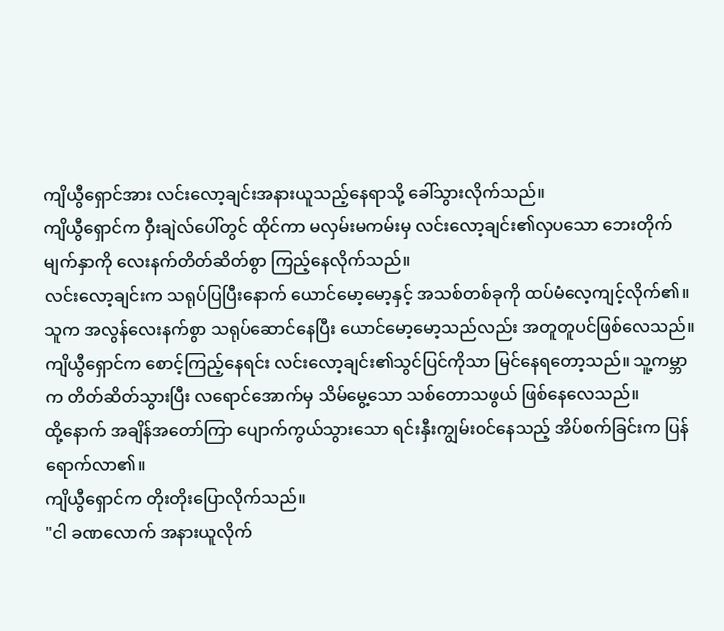ကျိယွီရှောင်အား လင်းလော့ချင်းအနားယူသည့်နေရာသို့ ခေါ်သွားလိုက်သည်။
ကျိယွီရှောင်က ဝှီးချဲလ်ပေါ်တွင် ထိုင်ကာ မလှမ်းမကမ်းမှ လင်းလော့ချင်း၏လှပသော ဘေးတိုက်မျက်နှာကို လေးနက်တိတ်ဆိတ်စွာ ကြည့်နေလိုက်သည်။
လင်းလော့ချင်းက သရုပ်ပြပြီးနောက် ယောင်မော့မော့နှင့် အသစ်တစ်ခုကို ထပ်မံလေ့ကျင့်လိုက်၏။
သူက အလွန်လေးနက်စွာ သရုပ်ဆောင်နေပြီး ယောင်မော့မော့သည်လည်း အတူတူပင်ဖြစ်လေသည်။
ကျိယွီရှောင်က စောင့်ကြည့်နေရင်း လင်းလော့ချင်း၏သွင်ပြင်ကိုသာ မြင်နေရတော့သည်။ သူ့ကမ္ဘာက တိတ်ဆိတ်သွားပြီး လရောင်အောက်မှ သိမ်မွေ့သော သစ်တောသဖွယ် ဖြစ်နေလေသည်။
ထို့နောက် အချိန်အတော်ကြာ ပျောက်ကွယ်သွားသော ရင်းနှီးကျွမ်း၀င်နေသည့် အိပ်စက်ခြင်းက ပြန်ရောက်လာ၏။
ကျိယွီရှောင်က တိုးတိုးပြောလိုက်သည်။
"ငါ ခဏလောက် အနားယူလိုက်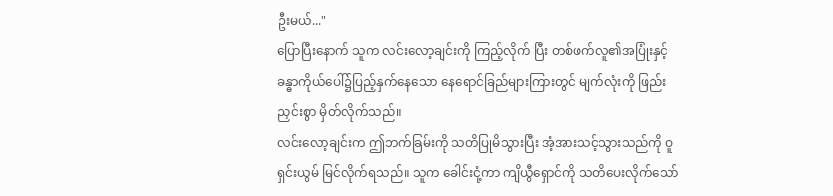ဦးမယ်..."
ပြောပြီးနောက် သူက လင်းလော့ချင်းကို ကြည့်လိုက် ပြီး တစ်ဖက်လူ၏အပြုံးနှင့် ခန္ဓာကိုယ်ပေါ်၌ပြည့်နှက်နေသော နေရောင်ခြည်များကြားတွင် မျက်လုံးကို ဖြည်းညှင်းစွာ မှိတ်လိုက်သည်။
လင်းလော့ချင်းက ဤဘက်ခြမ်းကို သတိပြုမိသွားပြီး အံ့အားသင့်သွားသည်ကို ဝူရှင်းယွမ် မြင်လိုက်ရသည်။ သူက ခေါင်းငုံ့ကာ ကျိယွီရှောင်ကို သတိပေးလိုက်သော်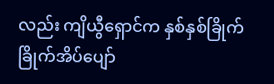လည်း ကျိယွီရှောင်က နှစ်နှစ်ခြိုက်ခြိုက်အိပ်ပျော်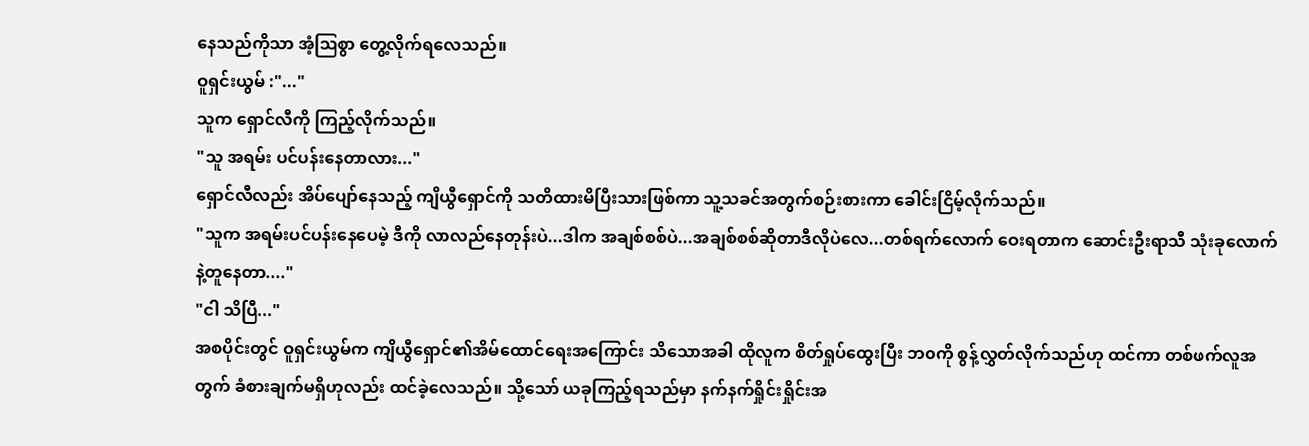နေသည်ကိုသာ အံ့ဩစွာ တွေ့လိုက်ရလေသည်။
ဝူရှင်းယွမ် :"..."
သူက ရှောင်လီကို ကြည့်လိုက်သည်။
"သူ အရမ်း ပင်ပန်းနေတာလား..."
ရှောင်လီလည်း အိပ်ပျော်နေသည့် ကျိယွီရှောင်ကို သတိထားမိပြီးသားဖြစ်ကာ သူ့သခင်အတွက်စဉ်းစားကာ ခေါင်းငြိမ့်လိုက်သည်။
"သူက အရမ်းပင်ပန်းနေပေမဲ့ ဒီကို လာလည်နေတုန်းပဲ...ဒါက အချစ်စစ်ပဲ...အချစ်စစ်ဆိုတာဒီလိုပဲလေ...တစ်ရက်လောက် ဝေးရတာက ဆောင်းဦးရာသီ သုံးခုလောက်နဲ့တူနေတာ...."
"ငါ သိပြီ..."
အစပိုင်းတွင် ဝူရှင်းယွမ်က ကျိယွီရှောင်၏အိမ်ထောင်ရေးအကြောင်း သိသောအခါ ထိုလူက စိတ်ရှုပ်ထွေးပြီး ဘ၀ကို စွန့်လွှတ်လိုက်သည်ဟု ထင်ကာ တစ်ဖက်လူအတွက် ခံစားချက်မရှိဟုလည်း ထင်ခဲ့လေသည်။ သို့သော် ယခုကြည့်ရသည်မှာ နက်နက်ရှိုင်းရှိုင်းအ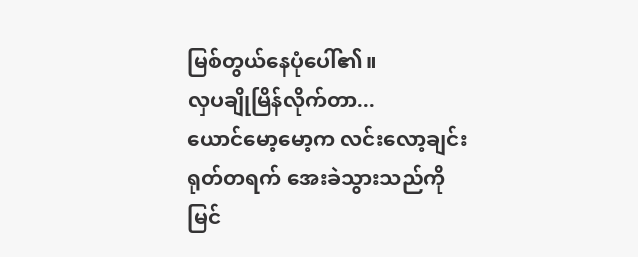မြစ်တွယ်နေပုံပေါ်၏။
လှပချိုမြိန်လိုက်တာ...
ယောင်မော့မော့က လင်းလော့ချင်း ရုတ်တရက် အေးခဲသွားသည်ကို မြင်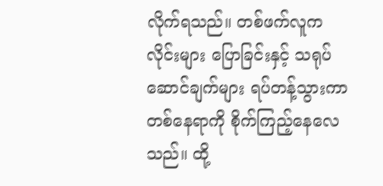လိုက်ရသည်။ တစ်ဖက်လူက လိုင်းများ ပြောခြင်းနှင့် သရုပ်ဆောင်ချက်များ ရပ်တန့်သွားကာ တစ်နေရာကို စိုက်ကြည့်နေလေသည်။ ထို့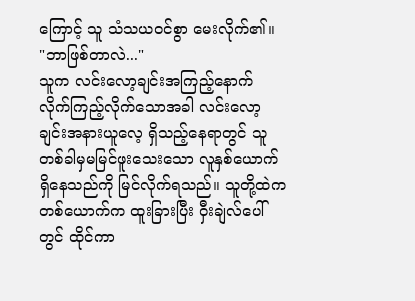ကြောင့် သူ သံသယ၀င်စွာ မေးလိုက်၏။
"ဘာဖြစ်တာလဲ..."
သူက လင်းလော့ချင်းအကြည့်နောက် လိုက်ကြည့်လိုက်သောအခါ လင်းလော့ချင်းအနားယူလေ့ ရှိသည့်နေရာတွင် သူ တစ်ခါမှမမြင်ဖူးသေးသော လူနှစ်ယောက် ရှိနေသည်ကို မြင်လိုက်ရသည်။ သူတို့ထဲက တစ်ယောက်က ထူးခြားပြီး ဝှီးချဲလ်ပေါ်တွင် ထိုင်ကာ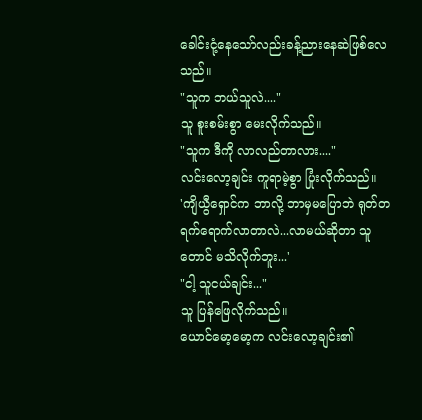ခေါင်းငုံ့နေသော်လည်းခန့်ညားနေဆဲဖြစ်လေသည်။
"သူက ဘယ်သူလဲ...."
သူ စူးစမ်းစွာ မေးလိုက်သည်။
"သူက ဒီကို လာလည်တာလား...."
လင်းလော့ချင်း ကူရာမဲ့စွာ ပြုံးလိုက်သည်။
'ကျိယွီရှောင်က ဘာလို့ ဘာမှမပြောဘဲ ရုတ်တရက်ရောက်လာတာလဲ...လာမယ်ဆိုတာ သူတောင် မသိလိုက်ဘူး...'
"ငါ့ သူငယ်ချင်း..."
သူ ပြန်ဖြေလိုက်သည်။
ယောင်မော့မော့က လင်းလော့ချင်း၏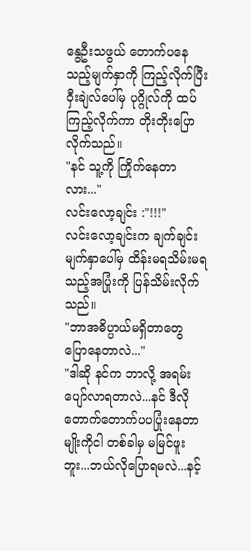နွေဦးသဖွယ် တောက်ပနေသည့်မျက်နှာကို ကြည့်လိုက်ပြီး ဝှီးချဲလ်ပေါ်မှ ပုဂ္ဂိုလ်ကို ထပ်ကြည့်လိုက်ကာ တိုးတိုးပြောလိုက်သည်။
"နင် သူ့ကို ကြိုက်နေတာလား..."
လင်းလော့ချင်း :"!!!"
လင်းလော့ချင်းက ချက်ချင်း မျက်နှာပေါ်မှ ထိန်းမရသိမ်းမရသည့်အပြုံးကို ပြန်သိမ်းလိုက်သည်။
"ဘာအဓိပ္ပာယ်မရှိတာတွေ ပြောနေတာလဲ..."
"ဒါဆို နင်က ဘာလို့ အရမ်းပျော်လာရတာလဲ...နင် ဒီလိုတောက်တောက်ပပပြုံးနေတာမျိုးကိုငါ တစ်ခါမှ မမြင်ဖူးဘူး...ဘယ်လိုပြောရမလဲ...နင့်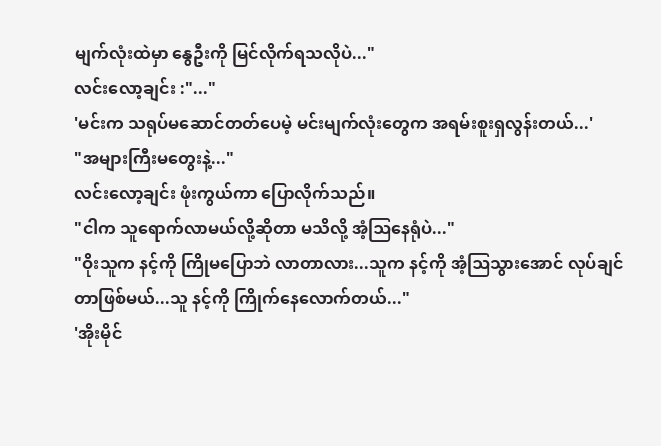မျက်လုံးထဲမှာ နွေဦးကို မြင်လိုက်ရသလိုပဲ..."
လင်းလော့ချင်း :"..."
'မင်းက သရုပ်မဆောင်တတ်ပေမဲ့ မင်းမျက်လုံးတွေက အရမ်းစူးရှလွန်းတယ်...'
"အများကြီးမတွေးနဲ့..."
လင်းလော့ချင်း ဖုံးကွယ်ကာ ပြောလိုက်သည်။
"ငါက သူရောက်လာမယ်လို့ဆိုတာ မသိလို့ အံ့ဩနေရုံပဲ..."
"ဝိုးသူက နင့်ကို ကြိုမပြောဘဲ လာတာလား...သူက နင့်ကို အံ့ဩသွားအောင် လုပ်ချင်တာဖြစ်မယ်...သူ နင့်ကို ကြိုက်နေလောက်တယ်..."
'အိုးမိုင်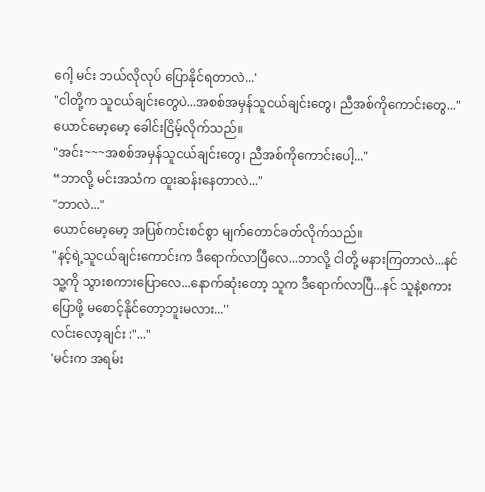ဂေါ့ မင်း ဘယ်လိုလုပ် ပြောနိုင်ရတာလဲ...'
"ငါတို့က သူငယ်ချင်းတွေပဲ...အစစ်အမှန်သူငယ်ချင်းတွေ၊ ညီအစ်ကိုကောင်းတွေ..."
ယောင်မော့မော့ ခေါင်းငြိမ့်လိုက်သည်။
"အင်း~~~အစစ်အမှန်သူငယ်ချင်းတွေ၊ ညီအစ်ကိုကောင်းပေါ့..."
“ဘာလို့ မင်းအသံက ထူးဆန်းနေတာလဲ..."
"ဘာလဲ..."
ယောင်မော့မော့ အပြစ်ကင်းစင်စွာ မျက်တောင်ခတ်လိုက်သည်။
"နင့်ရဲ့သူငယ်ချင်းကောင်းက ဒီရောက်လာပြီလေ...ဘာလို့ ငါတို့ မနားကြတာလဲ...နင် သူ့ကို သွားစကားပြောလေ...နောက်ဆုံးတော့ သူက ဒီရောက်လာပြီ...နင် သူနဲ့စကားပြောဖို့ မစောင့်နိုင်တော့ဘူးမလား...''
လင်းလော့ချင်း :"..."
'မင်းက အရမ်း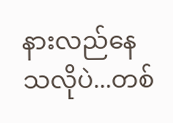နားလည်နေသလိုပဲ...တစ်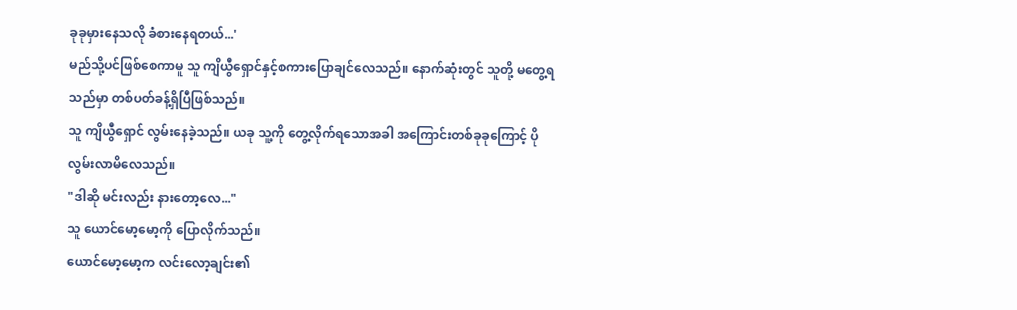ခုခုမှားနေသလို ခံစားနေရတယ်...'
မည်သို့ပင်ဖြစ်စေကာမူ သူ ကျိယွီရှောင်နှင့်စကားပြောချင်လေသည်။ နောက်ဆုံးတွင် သူတို့ မတွေ့ရသည်မှာ တစ်ပတ်ခန့်ရှိပြီဖြစ်သည်။
သူ ကျိယွီရှောင် လွမ်းနေခဲ့သည်။ ယခု သူ့ကို တွေ့လိုက်ရသောအခါ အကြောင်းတစ်ခုခုကြောင့် ပိုလွမ်းလာမိလေသည်။
"ဒါဆို မင်းလည်း နားတော့လေ..."
သူ ယောင်မော့မော့ကို ပြောလိုက်သည်။
ယောင်မော့မော့က လင်းလော့ချင်း၏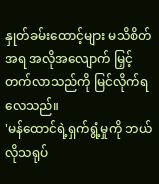နှုတ်ခမ်းထောင့်များ မသိစိတ်အရ အလိုအလျောက် မြှင့်တက်လာသည်ကို မြင်လိုက်ရလေသည်။
'မန်ထောင်ရဲ့ရှက်ရွံ့မှုကို ဘယ်လိုသရုပ်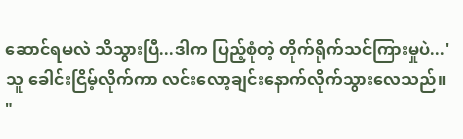ဆောင်ရမလဲ သိသွားပြီ...ဒါက ပြည့်စုံတဲ့ တိုက်ရိုက်သင်ကြားမှုပဲ...'
သူ ခေါင်းငြိမ့်လိုက်ကာ လင်းလော့ချင်းနောက်လိုက်သွားလေသည်။
"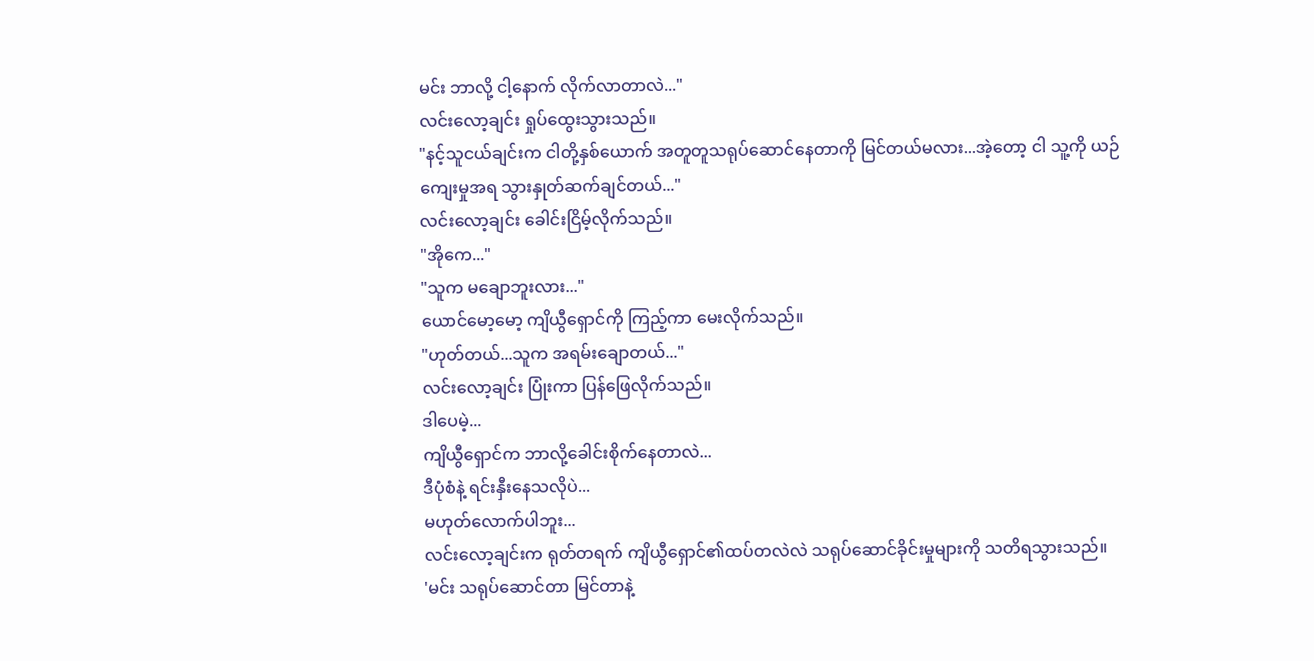မင်း ဘာလို့ ငါ့နောက် လိုက်လာတာလဲ..."
လင်းလော့ချင်း ရှုပ်ထွေးသွားသည်။
"နင့်သူငယ်ချင်းက ငါတို့နှစ်ယောက် အတူတူသရုပ်ဆောင်နေတာကို မြင်တယ်မလား...အဲ့တော့ ငါ သူ့ကို ယဉ်ကျေးမှုအရ သွားနှုတ်ဆက်ချင်တယ်..."
လင်းလော့ချင်း ခေါင်းငြိမ့်လိုက်သည်။
"အိုကေ..."
"သူက မချောဘူးလား..."
ယောင်မော့မော့ ကျိယွီရှောင်ကို ကြည့်ကာ မေးလိုက်သည်။
"ဟုတ်တယ်...သူက အရမ်းချောတယ်..."
လင်းလော့ချင်း ပြုံးကာ ပြန်ဖြေလိုက်သည်။
ဒါပေမဲ့...
ကျိယွီရှောင်က ဘာလို့ခေါင်းစိုက်နေတာလဲ...
ဒီပုံစံနဲ့ ရင်းနှီးနေသလိုပဲ...
မဟုတ်လောက်ပါဘူး...
လင်းလော့ချင်းက ရုတ်တရက် ကျိယွီရှောင်၏ထပ်တလဲလဲ သရုပ်ဆောင်ခိုင်းမှုများကို သတိရသွားသည်။
'မင်း သရုပ်ဆောင်တာ မြင်တာနဲ့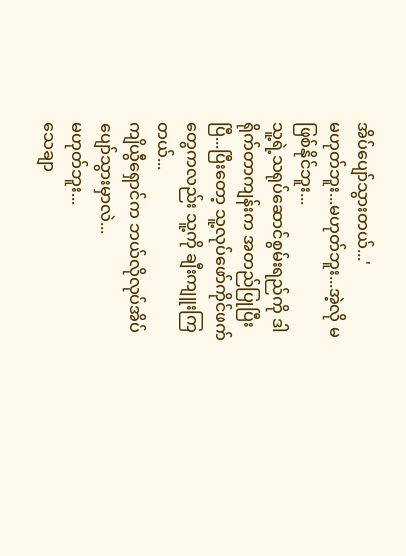အိပ်ပျော်သွားတယ်...'
မဟုတ်ဘူး...မဟုတ်ဘူး...အဲ့လို မဖြစ်နိုင်ဘူး...
သူ့ရဲ့သရုပ်ဆောင်စွမ်းရည်ကို ဒါရိုက်တာကျန်းက အတည်ပြုပြီးပြီ...ပြီးတော့ သူ့လုပ်ဖော်ကိုင်ဖက်တွေကလည်း သူ့ကို ချီးကျူးကြတယ်...
ကျိယွီရှောင်က ဘယ်လိုလုပ်အိပ်ပျော်သွားမှာလဲ...
မဟုတ်ဘူး...
သေချာ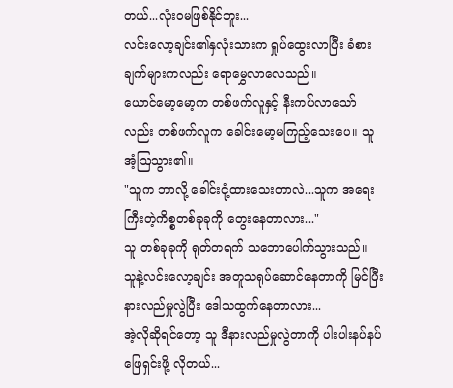တယ်...လုံး၀မဖြစ်နိုင်ဘူး...
လင်းလော့ချင်း၏နှလုံးသားက ရှုပ်ထွေးလာပြီး ခံစားချက်များကလည်း ရောမွှေလာလေသည်။
ယောင်မော့မော့က တစ်ဖက်လူနှင့် နီးကပ်လာသော်လည်း တစ်ဖက်လူက ခေါင်းမော့မကြည့်သေးပေ။ သူ အံ့ဩသွား၏။
"သူက ဘာလို့ ခေါင်းငုံ့ထားသေးတာလဲ...သူက အရေးကြီးတဲ့ကိစ္စတစ်ခုခုကို တွေးနေတာလား..."
သူ တစ်ခုခုကို ရုတ်တရက် သဘောပေါက်သွားသည်။
သူနဲ့လင်းလော့ချင်း အတူသရုပ်ဆောင်နေတာကို မြင်ပြီး နားလည်မှုလွဲပြီး ဒေါသထွက်နေတာလား...
အဲ့လိုဆိုရင်တော့ သူ ဒီနားလည်မှုလွဲတာကို ပါးပါးနပ်နပ်ဖြေရှင်းဖို့ လိုတယ်...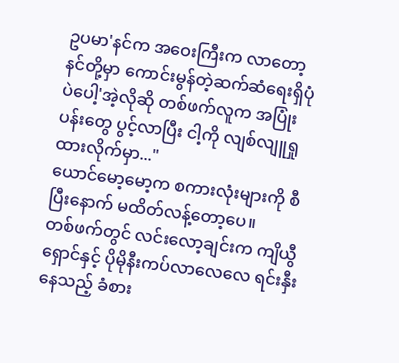ဥပမာ'နင်က အဝေးကြီးက လာတော့ နင်တို့မှာ ကောင်းမွန်တဲ့ဆက်ဆံရေးရှိပုံပဲပေါ့'အဲ့လိုဆို တစ်ဖက်လူက အပြုံးပန်းတွေ ပွင့်လာပြီး ငါ့ကို လျစ်လျူရှုထားလိုက်မှာ..."
ယောင်မော့မော့က စကားလုံးများကို စီပြီးနောက် မထိတ်လန့်တော့ပေ။
တစ်ဖက်တွင် လင်းလော့ချင်းက ကျိယွီရှောင်နှင့် ပိုမိုနီးကပ်လာလေလေ ရင်းနှီးနေသည့် ခံစား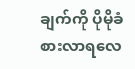ချက်ကို ပိုမိုခံစားလာရလေ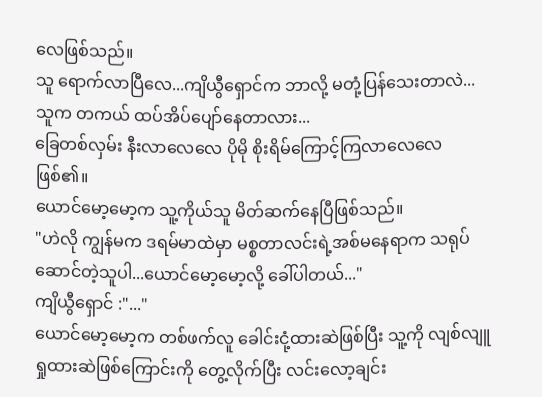လေဖြစ်သည်။
သူ ရောက်လာပြီလေ...ကျိယွီရှောင်က ဘာလို့ မတုံ့ပြန်သေးတာလဲ...
သူက တကယ် ထပ်အိပ်ပျော်နေတာလား...
ခြေတစ်လှမ်း နီးလာလေလေ ပိုမို စိုးရိမ်ကြောင့်ကြလာလေလေဖြစ်၏။
ယောင်မော့မော့က သူ့ကိုယ်သူ မိတ်ဆက်နေပြီဖြစ်သည်။
"ဟဲလို ကျွန်မက ဒရမ်မာထဲမှာ မစ္စတာလင်းရဲ့အစ်မနေရာက သရုပ်ဆောင်တဲ့သူပါ...ယောင်မော့မော့လို့ ခေါ်ပါတယ်..."
ကျိယွီရှောင် :"..."
ယောင်မော့မော့က တစ်ဖက်လူ ခေါင်းငုံ့ထားဆဲဖြစ်ပြီး သူ့ကို လျစ်လျူရှုထားဆဲဖြစ်ကြောင်းကို တွေ့လိုက်ပြီး လင်းလော့ချင်း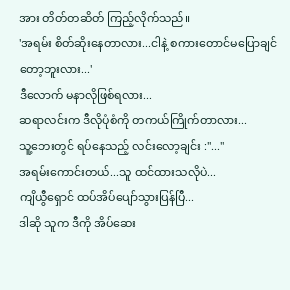အား တိတ်တဆိတ် ကြည့်လိုက်သည်။
'အရမ်း စိတ်ဆိုးနေတာလား...ငါနဲ့ စကားတောင်မပြောချင်တော့ဘူးလား...'
ဒီလောက် မနာလိုဖြစ်ရလား...
ဆရာလင်းက ဒီလိုပုံစံကို တကယ်ကြိုက်တာလား...
သူ့ဘေးတွင် ရပ်နေသည့် လင်းလော့ချင်း :"..."
အရမ်းကောင်းတယ်...သူ ထင်ထားသလိုပဲ...
ကျိယွီရှောင် ထပ်အိပ်ပျော်သွားပြန်ပြီ...
ဒါဆို သူက ဒီကို အိပ်ဆေး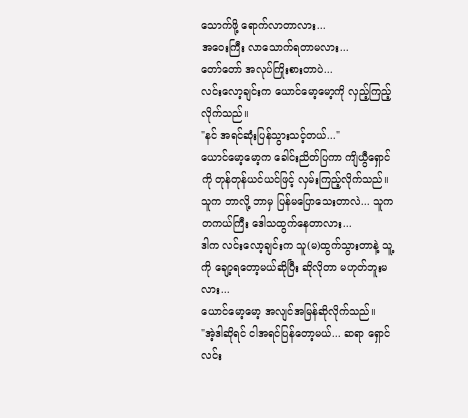သောက်ဖို့ ရောက်လာတာလား...
အဝေးကြီး လာသောက်ရတာမလား...
တော်တော် အလုပ်ကြိုးစားတာပဲ...
လင်းလော့ချင်းက ယောင်မော့မော့ကို လှည့်ကြည့်လိုက်သည်။
"နင် အရင်ဆုံးပြန်သွားသင့်တယ်..."
ယောင်မော့မော့က ခေါင်းညိတ်ပြကာ ကျိယွီရှောင်ကို တုန်တုန်ယင်ယင်ဖြင့် လှမ်းကြည့်လိုက်သည်။
သူက ဘာလို့ ဘာမှ ပြန်မပြောသေးတာလဲ... သူက တကယ်ကြီး ဒေါသထွက်နေတာလား...
ဒါက လင်းလော့ချင်းက သူ(မ)ထွက်သွားတာနဲ့ သူ့ကို ချော့ရတော့မယ်ဆိုပြီး ဆိုလိုတာ မဟုတ်ဘူးမလား...
ယောင်မော့မော့ အလျင်အမြန်ဆိုလိုက်သည်။
"အဲ့ဒါဆိုရင် ငါအရင်ပြန်တော့မယ်... ဆရာ ရှောင်လင်း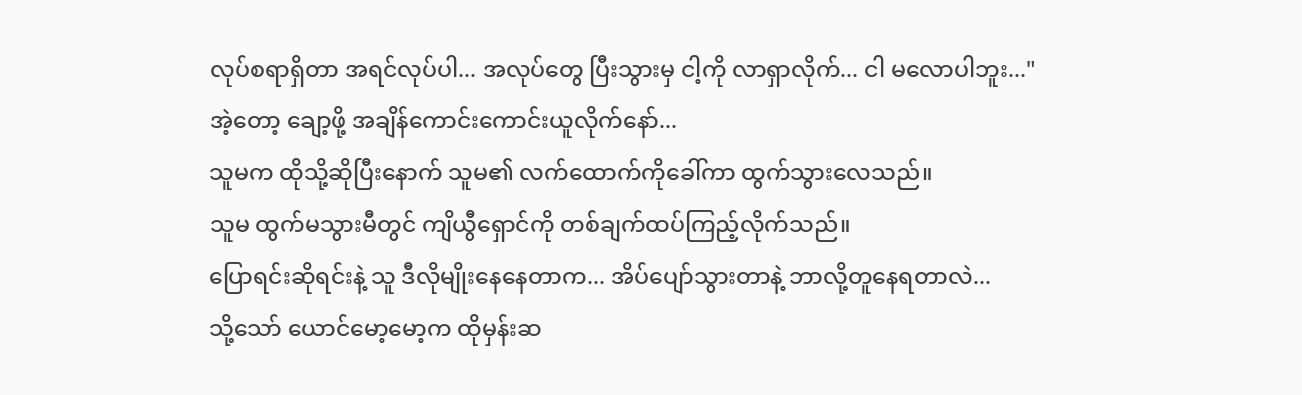လုပ်စရာရှိတာ အရင်လုပ်ပါ... အလုပ်တွေ ပြီးသွားမှ ငါ့ကို လာရှာလိုက်... ငါ မလောပါဘူး..."
အဲ့တော့ ချော့ဖို့ အချိန်ကောင်းကောင်းယူလိုက်နော်...
သူမက ထိုသို့ဆိုပြီးနောက် သူမ၏ လက်ထောက်ကိုခေါ်ကာ ထွက်သွားလေသည်။
သူမ ထွက်မသွားမီတွင် ကျိယွီရှောင်ကို တစ်ချက်ထပ်ကြည့်လိုက်သည်။
ပြောရင်းဆိုရင်းနဲ့ သူ ဒီလိုမျိုးနေနေတာက... အိပ်ပျော်သွားတာနဲ့ ဘာလို့တူနေရတာလဲ...
သို့သော် ယောင်မော့မော့က ထိုမှန်းဆ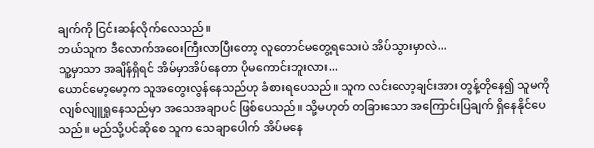ချက်ကို ငြင်းဆန်လိုက်လေသည်။
ဘယ်သူက ဒီလောက်အဝေးကြီးလာပြီးတော့ လူတောင်မတွေ့ရသေးပဲ အိပ်သွားမှာလဲ...
သူ့မှာသာ အချိန်ရှိရင် အိမ်မှာအိပ်နေတာ ပိုမကောင်းဘူးလား...
ယောင်မော့မော့က သူအတွေးလွန်နေသည်ဟု ခံစားရပေသည်။ သူက လင်းလော့ချင်းအား တွန့်တိုနေ၍ သူမကို လျစ်လျူရှုနေသည်မှာ အသေအချာပင် ဖြစ်ပေသည်။ သို့မဟုတ် တခြားသော အကြောင်းပြချက် ရှိနေနိုင်ပေသည်။ မည်သို့ပင်ဆိုစေ သူက သေချာပေါက် အိပ်မနေ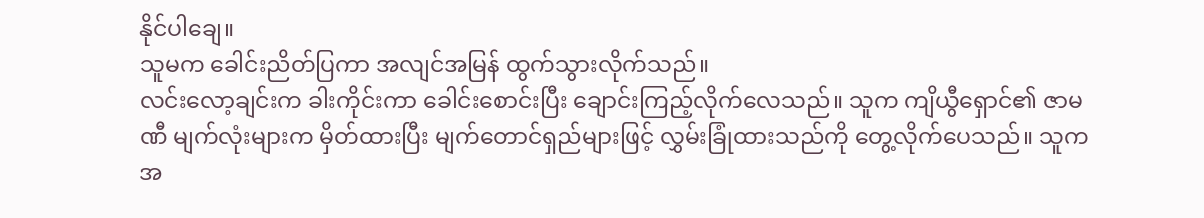နိုင်ပါချေ။
သူမက ခေါင်းညိတ်ပြကာ အလျင်အမြန် ထွက်သွားလိုက်သည်။
လင်းလော့ချင်းက ခါးကိုင်းကာ ခေါင်းစောင်းပြီး ချောင်းကြည့်လိုက်လေသည်။ သူက ကျိယွီရှောင်၏ ဇာမဏီ မျက်လုံးများက မှိတ်ထားပြီး မျက်တောင်ရှည်များဖြင့် လွှမ်းခြုံထားသည်ကို တွေ့လိုက်ပေသည်။ သူက အ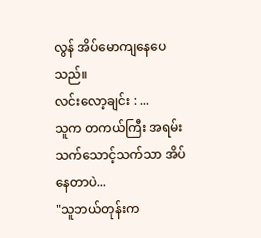လွန် အိပ်မောကျနေပေသည်။
လင်းလော့ချင်း : ...
သူက တကယ်ကြီး အရမ်းသက်သောင့်သက်သာ အိပ်နေတာပဲ...
"သူဘယ်တုန်းက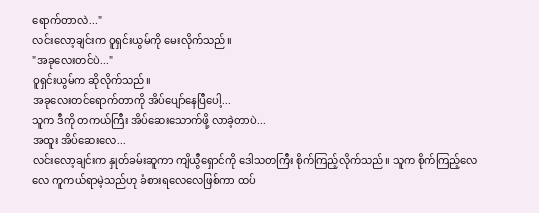ရောက်တာလဲ..."
လင်းလော့ချင်းက ဝူရှင်းယွမ်ကို မေးလိုက်သည်။
"အခုလေးတင်ပဲ..."
ဝူရှင်းယွမ်က ဆိုလိုက်သည်။
အခုလေးတင်ရောက်တာကို အိပ်ပျော်နေပြီပေါ့...
သူက ဒီကို တကယ်ကြီး အိပ်ဆေးသောက်ဖို့ လာခဲ့တာပဲ...
အထူး အိပ်ဆေးလေ...
လင်းလော့ချင်းက နှုတ်ခမ်းဆူကာ ကျိယွီရှောင်ကို ဒေါသတကြီး စိုက်ကြည့်လိုက်သည်။ သူက စိုက်ကြည့်လေလေ ကူကယ်ရာမဲ့သည်ဟု ခံစားရလေလေဖြစ်ကာ ထပ်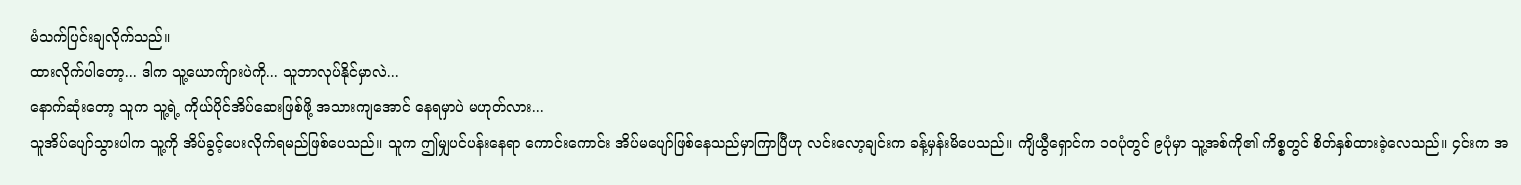မံသက်ပြင်းချလိုက်သည်။
ထားလိုက်ပါတော့... ဒါက သူ့ယောက်ျားပဲကို... သူဘာလုပ်နိုင်မှာလဲ...
နောက်ဆုံးတော့ သူက သူ့ရဲ့ ကိုယ်ပိုင်အိပ်ဆေးဖြစ်ဖို့ အသားကျအောင် နေရမှာပဲ မဟုတ်လား...
သူအိပ်ပျော်သွားပါက သူ့ကို အိပ်ခွင့်ပေးလိုက်ရမည်ဖြစ်ပေသည်။ သူက ဤမျှပင်ပန်းနေရာ ကောင်းကောင်း အိပ်မပျော်ဖြစ်နေသည်မှာကြာပြီဟု လင်းလော့ချင်းက ခန့်မှန်းမိပေသည်။ ကျိယွီရှောင်က ၁၀ပုံတွင် ၉ပုံမှာ သူ့အစ်ကို၏ ကိစ္စတွင် စိတ်နှစ်ထားခဲ့လေသည်။ ၄င်းက အ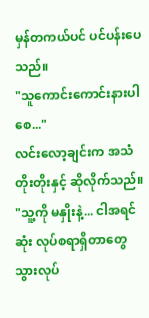မှန်တကယ်ပင် ပင်ပန်းပေသည်။
"သူကောင်းကောင်းနားပါစေ..."
လင်းလော့ချင်းက အသံတိုးတိုးနှင့် ဆိုလိုက်သည်။
"သူ့ကို မနှိုးနဲ့... ငါအရင်ဆုံး လုပ်စရာရှိတာတွေ သွားလုပ်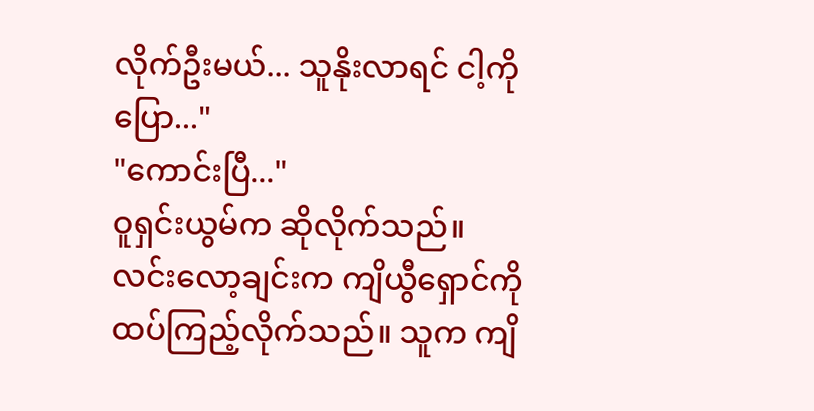လိုက်ဦးမယ်... သူနိုးလာရင် ငါ့ကိုပြော..."
"ကောင်းပြီ..."
ဝူရှင်းယွမ်က ဆိုလိုက်သည်။
လင်းလော့ချင်းက ကျိယွီရှောင်ကို ထပ်ကြည့်လိုက်သည်။ သူက ကျိ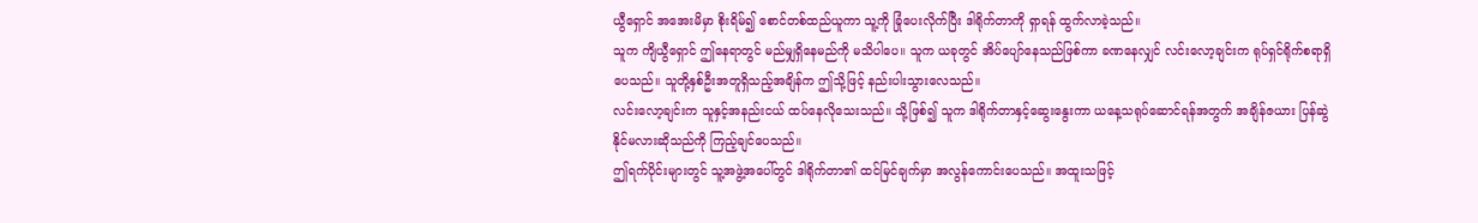ယွီရှောင် အအေးမိမှာ စိုးရိမ်၍ စောင်တစ်ထည်ယူကာ သူ့ကို ခြုံပေးလိုက်ပြီး ဒါရိုက်တာကို ရှာရန် ထွက်လာခဲ့သည်။
သူက ကျိယွီရှောင် ဤနေရာတွင် မည်မျှရှိနေမည်ကို မသိပါပေ။ သူက ယခုတွင် အိပ်ပျော်နေသည်ဖြစ်ကာ ခဏနေလျှင် လင်းလော့ချင်းက ရုပ်ရှင်ရိုက်စရာရှိပေသည်။ သူတို့နှစ်ဦးအတူရှိသည့်အချိန်က ဤသို့ဖြင့် နည်းပါးသွားလေသည်။
လင်းလော့ချင်းက သူနှင့်အနည်းငယ် ထပ်နေလိုသေးသည်။ သို့ဖြစ်၍ သူက ဒါရိုက်တာနှင့်ဆွေးနွေးကာ ယနေ့သရုပ်ဆောင်ရန်အတွက် အချိန်ဇယား ပြန်ဆွဲနိုင်မလားဆိုသည်ကို ကြည့်ချင်ပေသည်။
ဤရက်ပိုင်းများတွင် သူ့အဖွဲ့အပေါ်တွင် ဒါရိုက်တာ၏ ထင်မြင်ချက်မှာ အလွန်ကောင်းပေသည်။ အထူးသဖြင့်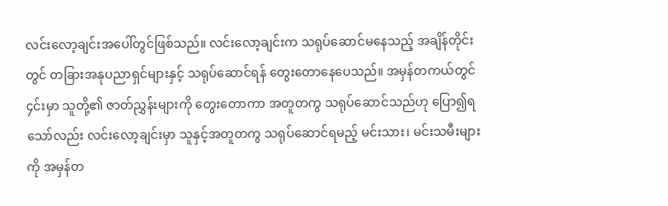လင်းလော့ချင်းအပေါ်တွင်ဖြစ်သည်။ လင်းလော့ချင်းက သရုပ်ဆောင်မနေသည့် အချိန်တိုင်းတွင် တခြားအနုပညာရှင်များနှင့် သရုပ်ဆောင်ရန် တွေးတောနေပေသည်။ အမှန်တကယ်တွင် ၄င်းမှာ သူတို့၏ ဇာတ်ညွှန်းများကို တွေးတောကာ အတူတကွ သရုပ်ဆောင်သည်ဟု ပြော၍ရသော်လည်း လင်းလော့ချင်းမှာ သူနှင့်အတူတကွ သရုပ်ဆောင်ရမည့် မင်းသား၊ မင်းသမီးများကို အမှန်တ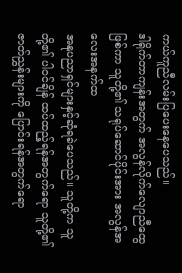ကယ်ကူညီလမ်းပြပေးနေပေသည်။
ဒါရိုက်တာကျန်းအတွက် အလွန်လိုက်လျောညီထွေဖြစ်ကာ သူတို့၏ သရုပ်ဆောင်ပိုင်းအား အလွန်အလေးအနက်ထ
အနုပညာရှင်များနှင့်ဆုံရခဲပေသည်။ သူတို့က သူတို့၏ ပါဝင်ချိန် ထပ်ထည့်ရန်အတွက်ရော သူတို့၏ ဇာတ်ညွှန်းများကို ပြောင်းရန်အတွက်ရော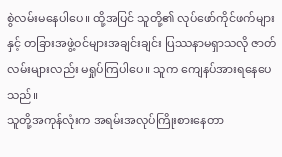စွဲလမ်းမနေပါပေ။ ထို့အပြင် သူတို့၏ လုပ်ဖော်ကိုင်ဖက်များနှင့် တခြားအဖွဲ့ဝင်များအချင်းချင်း ပြဿနာမရှာသလို ဇာတ်လမ်းများလည်း မရှုပ်ကြပါပေ။ သူက ကျေနပ်အားရနေပေသည်။
သူတို့အကုန်လုံးက အရမ်းအလုပ်ကြိုးစားနေတာ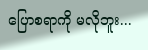ပြောစရာကို မလိုဘူး...